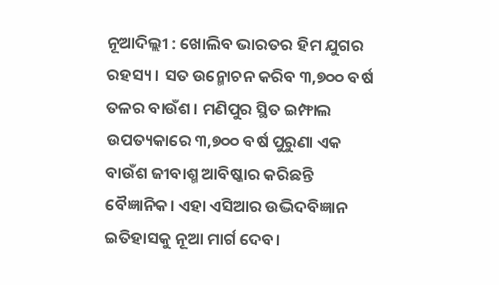ନୂଆଦିଲ୍ଲୀ : ଖୋଲିବ ଭାରତର ହିମ ଯୁଗର ରହସ୍ୟ। ସତ ଉନ୍ମୋଚନ କରିବ ୩,୭୦୦ ବର୍ଷ ତଳର ବାଉଁଶ। ମଣିପୁର ସ୍ଥିତ ଇମ୍ଫାଲ ଉପତ୍ୟକାରେ ୩,୭୦୦ ବର୍ଷ ପୁରୁଣା ଏକ ବାଉଁଶ ଜୀବାଶ୍ମ ଆବିଷ୍କାର କରିଛନ୍ତି ବୈଜ୍ଞାନିକ। ଏହା ଏସିଆର ଉଦ୍ଭିଦବିଜ୍ଞାନ ଇତିହାସକୁ ନୂଆ ମାର୍ଗ ଦେବ।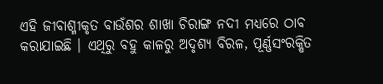ଏହି ଜୀବାଶ୍ମୀକୃତ ବାଉଁଶର ଶାଖା ଚିରାଙ୍ଗ ନଦୀ ମଧ୍ୟରେ ଠାବ କରାଯାଇଛି । ଏଥିରୁ ବହୁ କାଳରୁ ଅଦୃଶ୍ୟ ବିରଳ, ପୂର୍ଣ୍ଣସଂରକ୍ଷିତ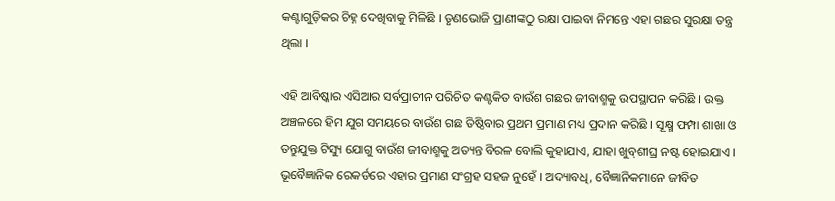କଣ୍ଟାଗୁଡ଼ିକର ଚିହ୍ନ ଦେଖିବାକୁ ମିଳିଛି । ତୃଣଭୋଜି ପ୍ରାଣୀଙ୍କଠୁ ରକ୍ଷା ପାଇବା ନିମନ୍ତେ ଏହା ଗଛର ସୁରକ୍ଷା ତନ୍ତ୍ର ଥିଲା ।

ଏହି ଆବିଷ୍କାର ଏସିଆର ସର୍ବପ୍ରାଚୀନ ପରିଚିତ କଣ୍ଟକିତ ବାଉଁଶ ଗଛର ଜୀବାଶ୍ମକୁ ଉପସ୍ଥାପନ କରିଛି । ଉକ୍ତ ଅଞ୍ଚଳରେ ହିମ ଯୁଗ ସମୟରେ ବାଉଁଶ ଗଛ ତିଷ୍ଠିବାର ପ୍ରଥମ ପ୍ରମାଣ ମଧ୍ୟ ପ୍ରଦାନ କରିଛି । ସୂକ୍ଷ୍ମ ଫମ୍ପା ଶାଖା ଓ ତନ୍ତୁଯୁକ୍ତ ଟିସ୍ୟୁ ଯୋଗୁ ବାଉଁଶ ଜୀବାଶ୍ମକୁ ଅତ୍ୟନ୍ତ ବିରଳ ବୋଲି କୁହାଯାଏ, ଯାହା ଖୁବ୍‌ଶୀଘ୍ର ନଷ୍ଟ ହୋଇଯାଏ । ଭୂବୈଜ୍ଞାନିକ ରେକର୍ଡରେ ଏହାର ପ୍ରମାଣ ସଂଗ୍ରହ ସହଜ ନୁହେଁ । ଅଦ୍ୟାବଧି, ବୈଜ୍ଞାନିକମାନେ ଜୀବିତ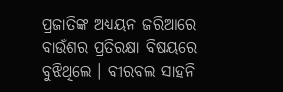ପ୍ରଜାତିଙ୍କ ଅଧ୍ୟୟନ ଜରିଆରେ ବାଉଁଶର ପ୍ରତିରକ୍ଷା ବିଷୟରେ ବୁଝିଥିଲେ । ବୀରବଲ ସାହନି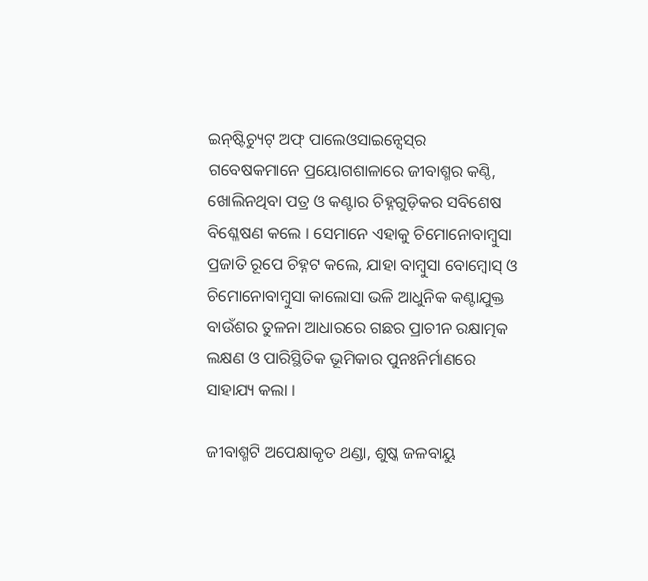ଇନ୍‌ଷ୍ଟିଚ୍ୟୁଟ୍‌ ଅଫ୍‌ ପାଲେଓସାଇନ୍ସେସ୍‌ର ଗବେଷକମାନେ ପ୍ରୟୋଗଶାଳାରେ ଜୀବାଶ୍ମର କଣ୍ଠି, ଖୋଲିନଥିବା ପତ୍ର ଓ କଣ୍ଟାର ଚିହ୍ନଗୁଡ଼ିକର ସବିଶେଷ ବିଶ୍ଳେଷଣ କଲେ । ସେମାନେ ଏହାକୁ ଚିମୋନୋବାମ୍ବୁସା ପ୍ରଜାତି ରୂପେ ଚିହ୍ନଟ କଲେ, ଯାହା ବାମ୍ବୁସା ବୋମ୍ବୋସ୍‌ ଓ ଚିମୋନୋବାମ୍ବୁସା କାଲୋସା ଭଳି ଆଧୁନିକ କଣ୍ଟାଯୁକ୍ତ ବାଉଁଶର ତୁଳନା ଆଧାରରେ ଗଛର ପ୍ରାଚୀନ ରକ୍ଷାତ୍ମକ ଲକ୍ଷଣ ଓ ପାରିସ୍ଥିତିକ ଭୂମିକାର ପୁନଃନିର୍ମାଣରେ ସାହାଯ୍ୟ କଲା ।

ଜୀବାଶ୍ମଟି ଅପେକ୍ଷାକୃତ ଥଣ୍ଡା, ଶୁଷ୍କ ଜଳବାୟୁ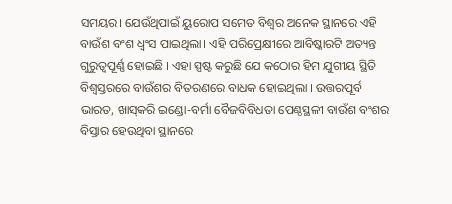ସମୟର। ଯେଉଁଥିପାଇଁ ୟୁରୋପ ସମେତ ବିଶ୍ୱର ଅନେକ ସ୍ଥାନରେ ଏହି ବାଉଁଶ ବଂଶ ଧ୍ୱଂସ ପାଇଥିଲା। ଏହି ପରିପ୍ରେକ୍ଷୀରେ ଆବିଷ୍କାରଟି ଅତ୍ୟନ୍ତ ଗୁରୁତ୍ୱପୂର୍ଣ୍ଣ ହୋଇଛି । ଏହା ସ୍ପଷ୍ଟ କରୁଛି ଯେ କଠୋର ହିମ ଯୁଗୀୟ ସ୍ଥିତି ବିଶ୍ୱସ୍ତରରେ ବାଉଁଶର ବିତରଣରେ ବାଧକ ହୋଇଥିଲା । ଉତ୍ତରପୂର୍ବ ଭାରତ, ଖାସ୍‌କରି ଇଣ୍ଡୋ-ବର୍ମା ବୈଜବିବିଧତା ପେଣ୍ଠସ୍ଥଳୀ ବାଉଁଶ ବଂଶର ବିସ୍ତାର ହେଉଥିବା ସ୍ଥାନରେ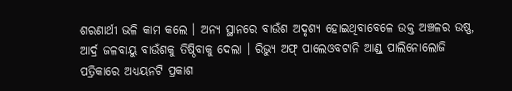ଶରଣାର୍ଥୀ ଭଳି କାମ କଲେ । ଅନ୍ୟ ସ୍ଥାନରେ ବାଉଁଶ ଅଦୃଶ୍ୟ ହୋଇଥିବାବେଳେ ଉକ୍ତ ଅଞ୍ଚଳର ଉଷ୍ଣ, ଆର୍ଦ୍ର ଜଳବାୟୁ ବାଉଁଶକୁ ତିଷ୍ଠିବାକୁ ଦେଲା । ରିଭ୍ୟୁ ଅଫ୍‌ ପାଲେଓବଟାନି ଆଣ୍ଡ୍‌ ପାଲିନୋଲୋଜି ପତ୍ରିକାରେ ଅଧ୍ୟୟନଟି ପ୍ରକାଶ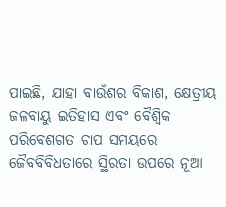ପାଇଛି, ଯାହା ବାଉଁଶର ବିକାଶ, କ୍ଷେତ୍ରୀୟ ଜଳବାୟୁ ଇତିହାସ ଏବଂ ବୈଶ୍ୱିକ ପରିବେଶଗତ ଚାପ ସମୟରେ ଜୈବବିବିଧତାରେ ସ୍ଥିରତା ଉପରେ ନୂଆ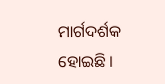ମାର୍ଗଦର୍ଶକ ହୋଇଛି ।